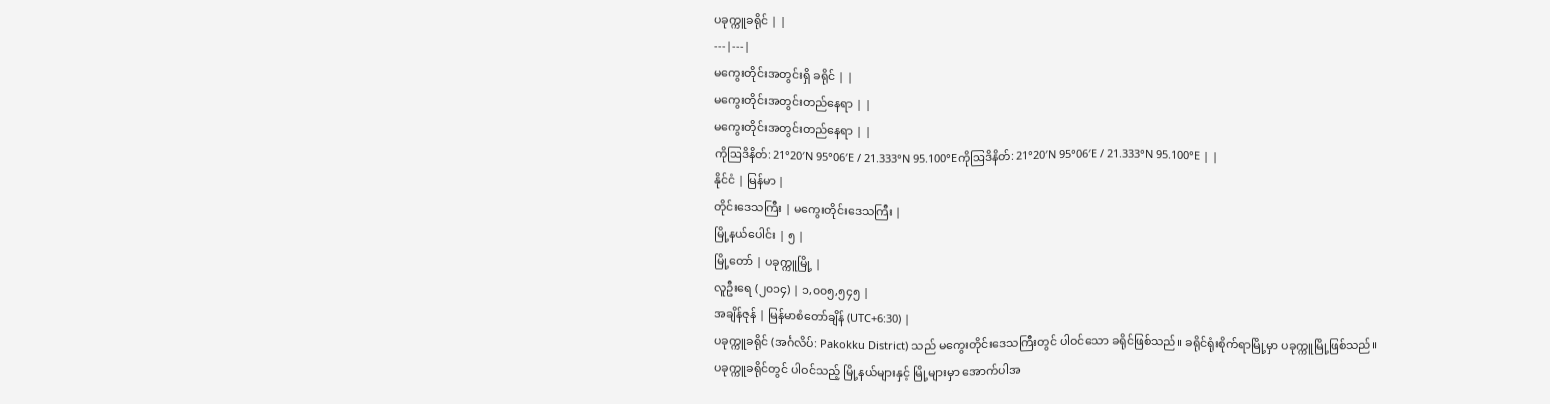ပခုက္ကူခရိုင် | |
---|---|
မကွေးတိုင်းအတွင်းရှိ ခရိုင် | |
မကွေးတိုင်းအတွင်းတည်နေရာ | |
မကွေးတိုင်းအတွင်းတည်နေရာ | |
ကိုဩဒိနိတ်: 21°20′N 95°06′E / 21.333°N 95.100°Eကိုဩဒိနိတ်: 21°20′N 95°06′E / 21.333°N 95.100°E | |
နိုင်ငံ | မြန်မာ |
တိုင်းဒေသကြီး | မကွေးတိုင်းဒေသကြီး |
မြို့နယ်ပေါင်း | ၅ |
မြို့တော် | ပခုက္ကူမြို့ |
လူဦးရေ (၂၀၁၄) | ၁,၀၀၅,၅၄၅ |
အချိန်ဇုန် | မြန်မာစံတော်ချိန် (UTC+6:30) |
ပခုက္ကူခရိုင် (အင်္ဂလိပ်: Pakokku District) သည် မကွေးတိုင်းဒေသကြီးတွင် ပါဝင်သော ခရိုင်ဖြစ်သည်။ ခရိုင်ရုံးစိုက်ရာမြို့မှာ ပခုက္ကူမြို့ဖြစ်သည်။
ပခုက္ကူခရိုင်တွင် ပါဝင်သည့် မြို့နယ်များနှင့် မြို့များမှာ အောက်ပါအ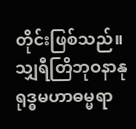တိုင်းဖြစ်သည်။
သျှရီတြိဘုဝနာနုရုဒ္ဓမဟာဓမ္မရာ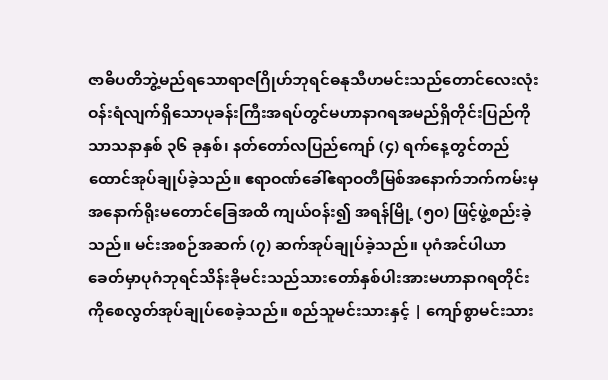ဇာဓိပတိဘွဲ့မည်ရသောရာဇဂြိုဟ်ဘုရင်ဓနုသီဟမင်းသည်တောင်လေးလုံးဝန်းရံလျက်ရှိသောပုခန်းကြီးအရပ်တွင်မဟာနာဂရအမည်ရှိတိုင်းပြည်ကိုသာသနာနှစ် ၃၆ ခုနှစ်၊ နတ်တော်လပြည်ကျော် (၄) ရက်နေ့တွင်တည်ထောင်အုပ်ချုပ်ခဲ့သည်။ ဧရာဝဏ်ခေါ်ဧရာဝတီမြစ်အနောက်ဘက်ကမ်းမှအနောက်ရိုးမတောင်ခြေအထိ ကျယ်ဝန်း၍ အရန်မြို့ (၅၀) ဖြင့်ဖွဲ့စည်းခဲ့သည်။ မင်းအစဉ်အဆက် (၇) ဆက်အုပ်ချုပ်ခဲ့သည်။ ပုဂံအင်ပါယာခေတ်မှာပုဂံဘုရင်သိန်းခိုမင်းသည်သားတော်နှစ်ပါးအားမဟာနာဂရတိုင်းကိုစေလွတ်အုပ်ချုပ်စေခဲ့သည်။ စည်သူမင်းသားနှင့် | ကျော်စွာမင်းသား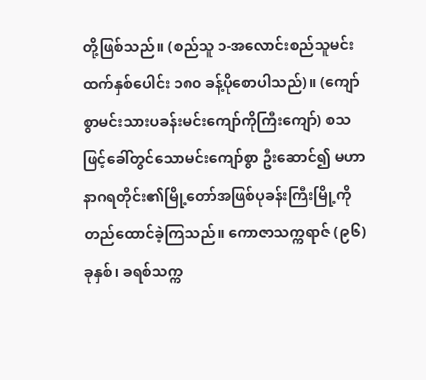တို့ဖြစ်သည်။ (စည်သူ ၁-အလောင်းစည်သူမင်းထက်နှစ်ပေါင်း ၁၈၀ ခန့်ပိုစောပါသည်)။ (ကျော်စွာမင်းသားပခန်းမင်းကျော်ကိုကြီးကျော်) စသဖြင့်ခေါ်တွင်သောမင်းကျော်စွာ ဦးဆောင်၍ မဟာနာဂရတိုင်း၏မြို့တော်အဖြစ်ပုခန်းကြီးမြို့ကိုတည်ထောင်ခဲ့ကြသည်။ ကောဇာသက္ကရာဇ် (၉၆) ခုနှစ်၊ ခရစ်သက္က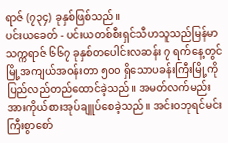ရာဇ် (၇၃၄) ခုနှစ်ဖြစ်သည်။
ပင်းယခေတ် - ပင်းယတစ်စီးရှင်သီဟသူသည်မြန်မာသက္ကရာဇ် ၆၆၇ ခုနှစ်တပေါင်းလဆန်း ၇ ရက်နေ့တွင်မြို့အကျယ်အဝန်းတာ ၅၀၀ ရှိသောပခန်းကြီးမြို့ကိုပြည်လည်တည်ထောင်ခဲ့သည်။ အမတ်လက်မည်းအားကိုယ်စားအုပ်ချူပ်စေခဲ့သည်။ အင်းဝဘုရင်မင်းကြီးစွာစော်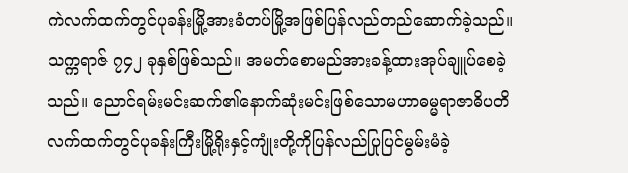ကဲလက်ထက်တွင်ပုခန်းမြို့အားခံတပ်မြို့အဖြစ်ပြန်လည်တည်ဆောက်ခဲ့သည်။ သက္ကရာဇ် ၇၄၂ ခုနှစ်ဖြစ်သည်။ အမတ်စောမည်အားခန့်ထားအုပ်ချူပ်စေခဲ့သည်။ ညောင်ရမ်းမင်းဆက်၏နောက်ဆုံးမင်းဖြစ်သောမဟာဓမ္မရာဇာဓိပတိလက်ထက်တွင်ပုခန်းကြီးမြို့ရိုးနှင့်ကျုံးတို့ကိုပြန်လည်ပြုပြင်မွမ်းမံခဲ့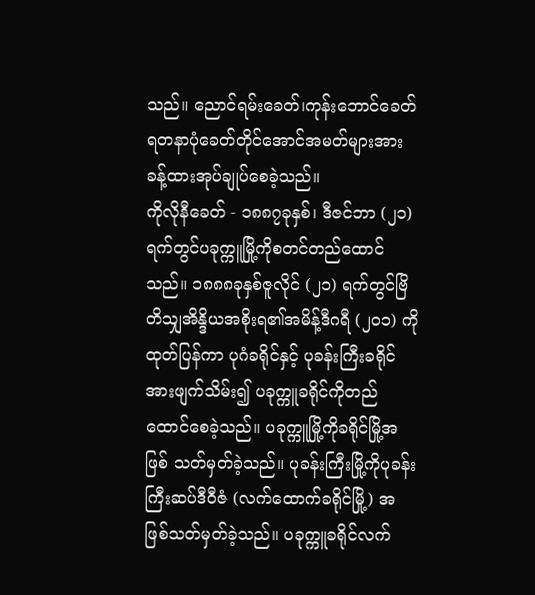သည်။ ညောင်ရမ်းခေတ်၊ကုန်းဘောင်ခေတ်ရတနာပုံခေတ်တိုင်အောင်အမတ်များအားခန့်ထားအုပ်ချုပ်စေခဲ့သည်။
ကိုလိုနီခေတ် - ၁၈၈၇ခုနှစ်၊ ဒီဇင်ဘာ (၂၁) ရက်တွင်ပခုက္ကူမြို့ကိုစတင်တည်ထောင်သည်။ ၁၈၈၈ခုနှစ်ဇူလိုင် (၂၁) ရက်တွင်ဗြိတိသျှအိန္ဒိယအစိုးရ၏အမိန့်ဒီဂရီ (၂၀၁) ကိုထုတ်ပြန်ကာ ပုဂံခရိုင်နှင့် ပုခန်းကြီးခရိုင်အားဖျက်သိမ်း၍ ပခုက္ကူခရိုင်ကိုတည်ထောင်စေခဲ့သည်။ ပခုက္ကူမြို့ကိုခရိုင်မြို့အဖြစ် သတ်မှတ်ခဲ့သည်။ ပုခန်းကြီးမြို့ကိုပုခန်းကြီးဆပ်ဒီဝီဇံ (လက်ထောက်ခရိုင်မြို့) အဖြစ်သတ်မှတ်ခဲ့သည်။ ပခုက္ကူခရိုင်လက်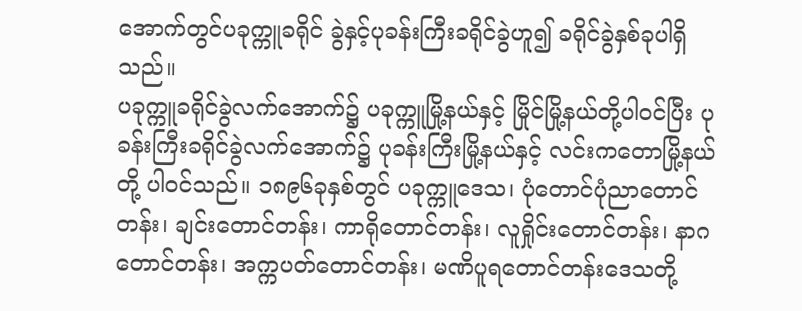အောက်တွင်ပခုက္ကူခရိုင် ခွဲနှင့်ပုခန်းကြီးခရိုင်ခွဲဟူ၍ ခရိုင်ခွဲနှစ်ခုပါရှိသည်။
ပခုက္ကူခရိုင်ခွဲလက်အောက်၌ ပခုက္ကူမြို့နယ်နှင့် မြိုင်မြို့နယ်တို့ပါဝင်ပြီး ပုခန်းကြီးခရိုင်ခွဲလက်အောက်၌ ပုခန်းကြီးမြို့နယ်နှင့် လင်းကတောမြို့နယ်တို့ ပါဝင်သည်။ ၁၈၉၆ခုနှစ်တွင် ပခုက္ကူဒေသ၊ ပုံတောင်ပုံညာတောင်တန်း၊ ချင်းတောင်တန်း၊ ကာရိုတောင်တန်း၊ လူရှိုင်းတောင်တန်း၊ နာဂတောင်တန်း၊ အက္ကပတ်တောင်တန်း၊ မဏိပူရတောင်တန်းဒေသတို့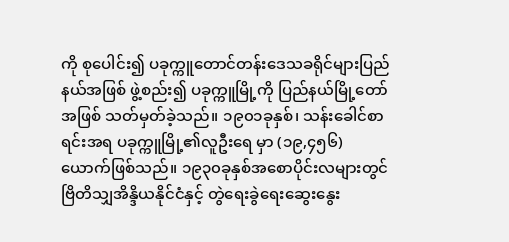ကို စုပေါင်း၍ ပခုက္ကူတောင်တန်းဒေသခရိုင်များပြည်နယ်အဖြစ် ဖွဲ့စည်း၍ ပခုက္ကူမြို့ကို ပြည်နယ်မြို့တော်အဖြစ် သတ်မှတ်ခဲ့သည်။ ၁၉၀၁ခုနှစ်၊ သန်းခေါင်စာရင်းအရ ပခုက္ကူမြို့၏လူဦးရေ မှာ (၁၉,၄၅၆) ယောက်ဖြစ်သည်။ ၁၉၃၀ခုနှစ်အစောပိုင်းလများတွင် ဗြိတိသျှအိန္ဒိယနိုင်ငံနှင့် တွဲရေးခွဲရေးဆွေးနွေး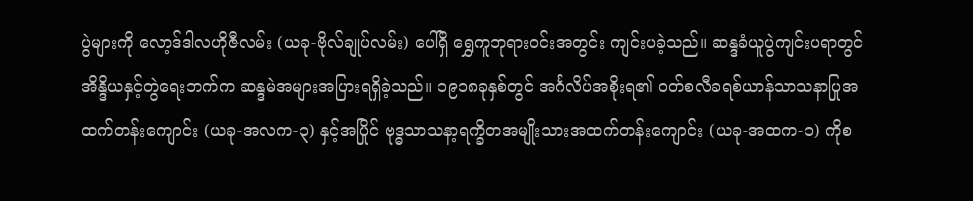ပွဲများကို လော့ဒ်ဒါလဟိုဇီလမ်း (ယခု-ဗိုလ်ချုပ်လမ်း) ပေါ်ရှိ ရွှေကူဘုရားဝင်းအတွင်း ကျင်းပခဲ့သည်။ ဆန္ဒခံယူပွဲကျင်းပရာတွင် အိန္ဒိယနှင့်တွဲရေးဘက်က ဆန္ဒမဲအများအပြားရရှိခဲ့သည်။ ၁၉၁၈ခုနှစ်တွင် အင်္ဂလိပ်အစိုးရ၏ ဝတ်စလီခရစ်ယာန်သာသနာပြုအထက်တန်းကျောင်း (ယခု-အလက-၃) နှင့်အပြိုင် ဗုဒ္ဓသာသနာ့ရက္ခိတအမျိုးသားအထက်တန်းကျောင်း (ယခု-အထက-၁) ကိုစ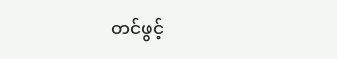တင်ဖွင့်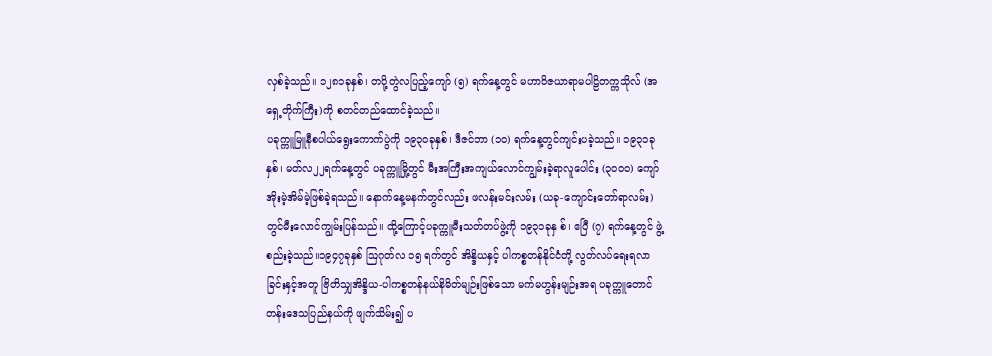လှစ်ခဲ့သည်။ ၁၂၈၁ခုနှစ်၊ တပို့တွဲလပြည့်ကျော် (၅) ရက်နေ့တွင် မဟာဝိဇယာရာမပါဠိတက္ကသိုလ် (အရှေ့တိုက်ကြီး)ကို စတင်တည်ထောင်ခဲ့သည်။
ပခုက္ကူမြူနီစပါယ်ရွေးကောက်ပွဲကို ၁၉၃၀ခုနှစ်၊ ဒီဇင်ဘာ (၁၀) ရက်နေ့တွင်ကျင်းပခဲ့သည်။ ၁၉၃၁ခုနှစ်၊ မတ်လ၂၂ရက်နေ့တွင် ပခုက္ကူမြို့တွင် မီးအကြီးအကျယ်လောင်ကျွမ်းခဲ့ရာလူပေါင်း (၃၀၀၀) ကျော်အိုးမဲ့အိမ်မဲ့ဖြစ်ခဲ့ရသည်။ နောက်နေ့မနက်တွင်လည်း ဖလန်းမင်းလမ်း (ယခု-ကျောင်းတော်ရာလမ်း) တွင်မီးလောင်ကျွမ်းပြန်သည်။ ထို့ကြောင့်ပခုက္ကူမီးသတ်တပ်ဖွဲ့ကို ၁၉၃၁ခုနှ စ်၊ ဧပြီ (၇) ရက်နေ့တွင် ဖွဲ့စည်းခဲ့သည်။၁၉၄၇ခုနှစ် ဩဂုတ်လ ၁၅ ရက်တွင် အိန္ဒိယနှင့် ပါကစ္စတန်နိုင်ငံတို့ လွတ်လပ်ရေးရလာခြင်းနှင့်အတူ ဗြိတိသျှအိန္ဒိယ-ပါကစ္စတန်နယ်နိမိတ်မျဉ်းဖြစ်သော မက်မဟွန်းမျဉ်းအရ ပခုက္ကူတောင်တန်းဒေသပြည်နယ်ကို ဖျက်သိမ်း၍ ပ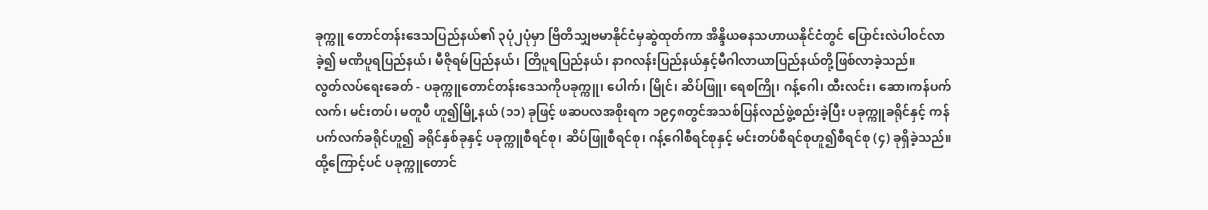ခုက္ကူ တောင်တန်းဒေသပြည်နယ်၏ ၃ပုံ၂ပုံမှာ ဗြိတိသျှဗမာနိုင်ငံမှဆွဲထုတ်ကာ အိန္ဒိယဓနသဟာယနိုင်ငံတွင် ပြောင်းလဲပါဝင်လာခဲ့၍ မဏိပူရပြည်နယ်၊ မီဇိုရမ်ပြည်နယ်၊ တြိပူရပြည်နယ်၊ နာဂလန်းပြည်နယ်နှင့်မီဂါလာယာပြည်နယ်တို့ဖြစ်လာခဲ့သည်။
လွတ်လပ်ရေးခေတ် - ပခုက္ကူတောင်တန်းဒေသကိုပခုက္ကူ၊ ပေါက်၊ မြိုင်၊ ဆိပ်ဖြူ၊ ရေစကြို၊ ဂန့်ဂေါ၊ ထီးလင်း၊ ဆော၊ကန်ပက်လက်၊ မင်းတပ်၊ မတူပီ ဟူ၍မြို့နယ် (၁၁) ခုဖြင့် ဖဆပလအစိုးရက ၁၉၄၈တွင်အသစ်ပြန်လည်ဖွဲ့စည်းခဲ့ပြီး ပခုက္ကူခရိုင်နှင့် ကန်ပက်လက်ခရိုင်ဟူ၍ ခရိုင်နှစ်ခုနှင့် ပခုက္ကူစီရင်စု၊ ဆိပ်ဖြူစီရင်စု၊ ဂန့်ဂေါစီရင်စုနှင့် မင်းတပ်စီရင်စုဟူ၍စီရင်စု (၄) ခုရှိခဲ့သည်။ ထို့ကြောင့်ပင် ပခုက္ကူတောင်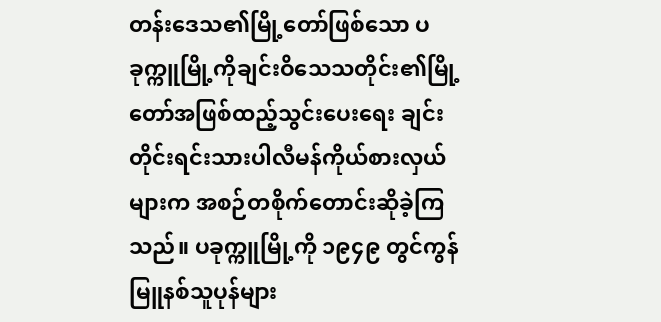တန်းဒေသ၏မြို့တော်ဖြစ်သော ပခုက္ကူမြို့ကိုချင်းဝိသေသတိုင်း၏မြို့တော်အဖြစ်ထည့်သွင်းပေးရေး ချင်းတိုင်းရင်းသားပါလီမန်ကိုယ်စားလှယ်များက အစဉ်တစိုက်တောင်းဆိုခဲ့ကြသည်။ ပခုက္ကူမြို့ကို ၁၉၄၉ တွင်ကွန်မြူနစ်သူပုန်များ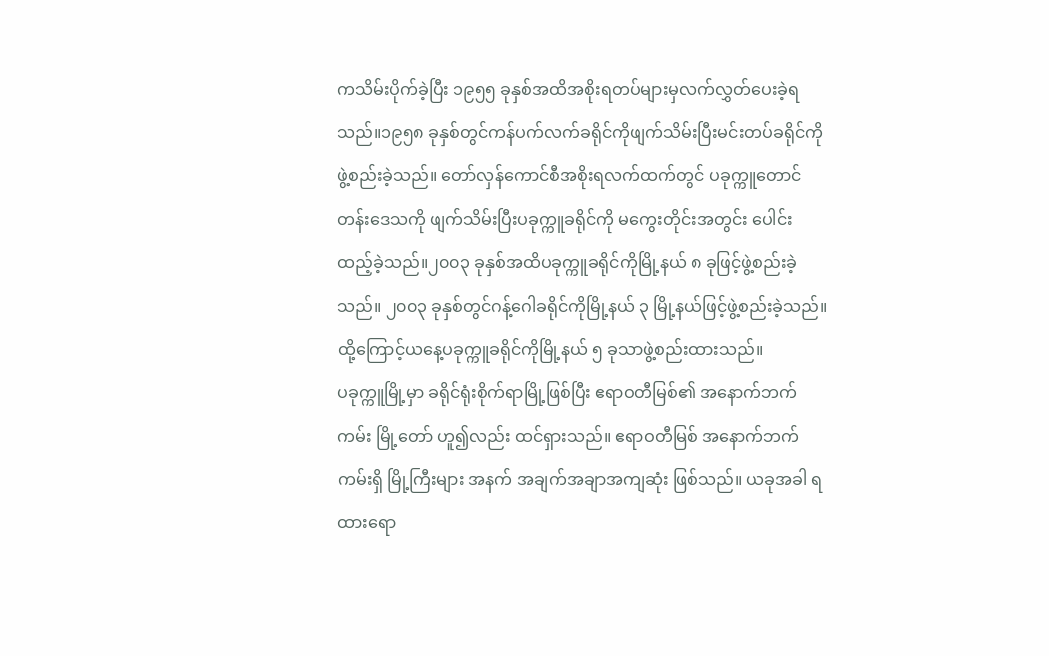ကသိမ်းပိုက်ခဲ့ပြီး ၁၉၅၅ ခုနှစ်အထိအစိုးရတပ်များမှလက်လွှတ်ပေးခဲ့ရသည်။၁၉၅၈ ခုနှစ်တွင်ကန်ပက်လက်ခရိုင်ကိုဖျက်သိမ်းပြီးမင်းတပ်ခရိုင်ကိုဖွဲ့စည်းခဲ့သည်။ တော်လှန်ကောင်စီအစိုးရလက်ထက်တွင် ပခုက္ကူတောင်တန်းဒေသကို ဖျက်သိမ်းပြီးပခုက္ကူခရိုင်ကို မကွေးတိုင်းအတွင်း ပေါင်းထည့်ခဲ့သည်။၂၀၀၃ ခုနှစ်အထိပခုက္ကူခရိုင်ကိုမြို့နယ် ၈ ခုဖြင့်ဖွဲ့စည်းခဲ့သည်။ ၂၀၀၃ ခုနှစ်တွင်ဂန့်ဂေါခရိုင်ကိုမြို့နယ် ၃ မြို့နယ်ဖြင့်ဖွဲ့စည်းခဲ့သည်။ ထို့ကြောင့်ယနေ့ပခုက္ကူခရိုင်ကိုမြို့နယ် ၅ ခုသာဖွဲ့စည်းထားသည်။
ပခုက္ကူမြို့မှာ ခရိုင်ရုံးစိုက်ရာမြို့ဖြစ်ပြီး ဧရာဝတီမြစ်၏ အနောက်ဘက်ကမ်း မြို့တော် ဟူ၍လည်း ထင်ရှားသည်။ ဧရာဝတီမြစ် အနောက်ဘက်ကမ်းရှိ မြို့ကြီးများ အနက် အချက်အချာအကျဆုံး ဖြစ်သည်။ ယခုအခါ ရထားရော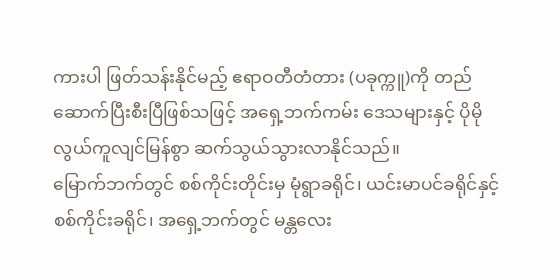ကားပါ ဖြတ်သန်းနိုင်မည့် ဧရာဝတီတံတား (ပခုက္ကူ)ကို တည်ဆောက်ပြီးစီးပြီဖြစ်သဖြင့် အရှေ့ဘက်ကမ်း ဒေသများနှင့် ပိုမို လွယ်ကူလျင်မြန်စွာ ဆက်သွယ်သွားလာနိုင်သည်။
မြောက်ဘက်တွင် စစ်ကိုင်းတိုင်းမှ မုံရွာခရိုင်၊ ယင်းမာပင်ခရိုင်နှင့် စစ်ကိုင်းခရိုင်၊ အရှေ့ဘက်တွင် မန္တလေး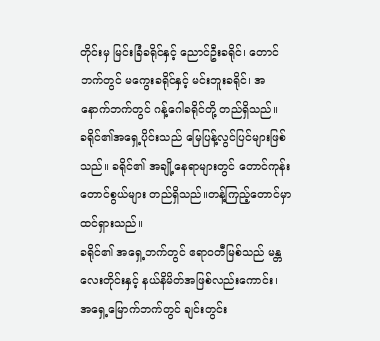တိုင်းမှ မြင်းခြံခရိုင်နှင့် ညောင်ဦးခရိုင်၊ တောင်ဘက်တွင် မကွေးခရိုင်နှင့် မင်းဘူးခရိုင်၊ အနောက်ဘက်တွင် ဂန့်ဂေါခရိုင်တို့ တည်ရှိသည်။
ခရိုင်၏အရှေ့ပိုင်းသည် မြေပြန့်လွင်ပြင်များဖြစ်သည်။ ခရိုင်၏ အချို့နေရာများတွင် တောင်ကုန်းတောင်စွယ်များ တည်ရှိသည်။တန့်ကြည့်တောင်မှာ ထင်ရှားသည်။
ခရိုင်၏ အရှေ့ဘက်တွင် ဧရာဝတီမြစ်သည် မန္တလေးတိုင်းနှင့် နယ်နိမိတ်အဖြစ်လည်းကောင်း၊ အရှေ့မြောက်ဘက်တွင် ချင်းတွင်း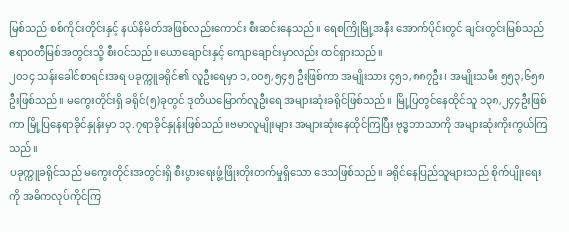မြစ်သည် စစ်ကိုင်းတိုင်းနှင့် နယ်နိမိတ်အဖြစ်လည်းကောင်း စီးဆင်းနေသည်။ ရေစကြိုမြို့အနီး အောက်ပိုင်းတွင် ချင်းတွင်းမြစ်သည် ဧရာဝတီမြစ်အတွင်းသို့ စီးဝင်သည်။ယောချောင်းနှင့် ကျောချောင်းမှာလည်း ထင်ရှားသည်။
၂၀၁၄ သန်းခေါင်စာရင်းအရ ပခုက္ကူခရိုင်၏ လူဦးရေမှာ ၁,၀၀၅,၅၄၅ ဦးဖြစ်ကာ အမျိုးသား ၄၅၁,၈၈၇ဦး၊ အမျိုးသမီး ၅၅၃,၆၅၈ဦးဖြစ်သည်။ မကွေးတိုင်းရှိ ခရိုင်(၅)ခုတွင် ဒုတိယမြောက်လူဦးရေ အများဆုံးခရိုင်ဖြစ်သည်။ မြို့ပြတွင်နေထိုင်သူ ၁၃၈,၂၄၄ဦးဖြစ်ကာ မြို့ပြနေရာခိုင်နှုန်းမှာ ၁၃.၇ရာခိုင်နှုန်းဖြစ်သည်။ဗမာလူမျိုးများ အများဆုံးနေထိုင်ကြပြီး ဗုဒ္ဓဘာသာကို အများဆုံးကိုးကွယ်ကြသည်။
ပခုက္ကူခရိုင်သည် မကွေးတိုင်းအတွင်းရှိ စီးပွားရေးဖွံ့ဖြိုးတိုးတက်မှုရှိသော ဒေသဖြစ်သည်။ ခရိုင်နေပြည်သူများသည် စိုက်ပျိုးရေးကို အဓိကလုပ်ကိုင်ကြ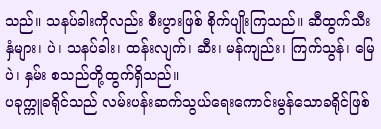သည်။ သနပ်ခါးကိုလည်း စီးပွားဖြစ် စိုက်ပျိုးကြသည်။ ဆီထွက်သီးနှံများ၊ ပဲ၊ သနပ်ခါး၊ ထန်းလျက်၊ ဆီး၊ မန်ကျည်း၊ ကြက်သွန်၊ မြေပဲ၊ နှမ်း စသည်တို့ထွက်ရှိသည်။
ပခုက္ကူခရိုင်သည် လမ်းပန်းဆက်သွယ်ရေးကောင်းမွန်သောခရိုင်ဖြစ်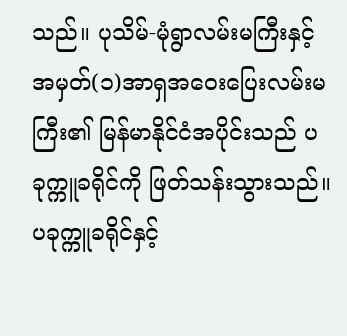သည်။ ပုသိမ်-မုံရွာလမ်းမကြီးနှင့် အမှတ်(၁)အာရှအဝေးပြေးလမ်းမကြီး၏ မြန်မာနိုင်ငံအပိုင်းသည် ပခုက္ကူခရိုင်ကို ဖြတ်သန်းသွားသည်။ ပခုက္ကူခရိုင်နှင့်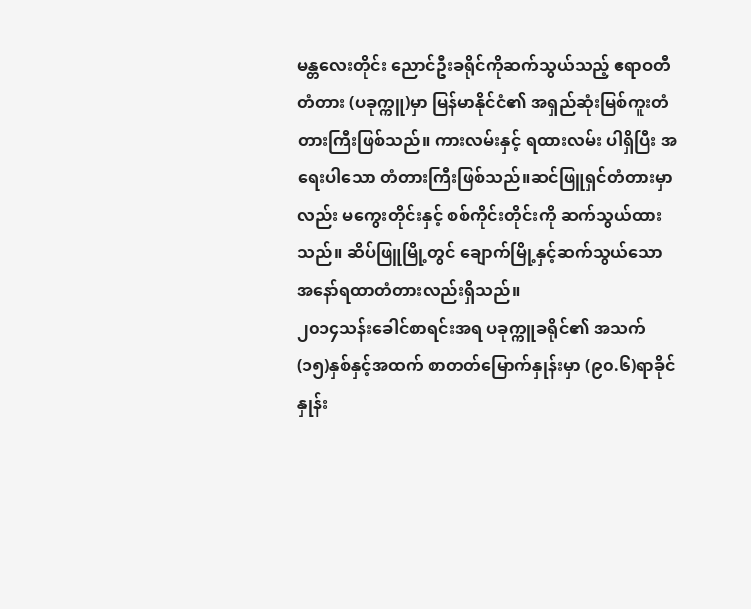မန္တလေးတိုင်း ညောင်ဦးခရိုင်ကိုဆက်သွယ်သည့် ဧရာဝတီတံတား (ပခုက္ကူ)မှာ မြန်မာနိုင်ငံ၏ အရှည်ဆုံးမြစ်ကူးတံတားကြီးဖြစ်သည်။ ကားလမ်းနှင့် ရထားလမ်း ပါရှိပြီး အရေးပါသော တံတားကြီးဖြစ်သည်။ဆင်ဖြူရှင်တံတားမှာလည်း မကွေးတိုင်းနှင့် စစ်ကိုင်းတိုင်းကို ဆက်သွယ်ထားသည်။ ဆိပ်ဖြူမြို့တွင် ချောက်မြို့နှင့်ဆက်သွယ်သော အနော်ရထာတံတားလည်းရှိသည်။
၂၀၁၄သန်းခေါင်စာရင်းအရ ပခုက္ကူခရိုင်၏ အသက်(၁၅)နှစ်နှင့်အထက် စာတတ်မြောက်နှုန်းမှာ (၉၀.၆)ရာခိုင်နှုန်း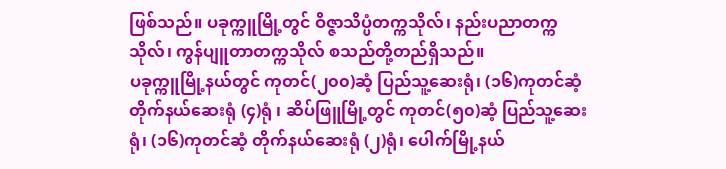ဖြစ်သည်။ ပခုက္ကူမြို့တွင် ဝိဇ္ဇာသိပ္ပံတက္ကသိုလ်၊ နည်းပညာတက္ကသိုလ်၊ ကွန်ပျူတာတက္ကသိုလ် စသည်တို့တည်ရှိသည်။
ပခုက္ကူမြို့နယ်တွင် ကုတင်(၂၀၀)ဆံ့ ပြည်သူ့ဆေးရုံ၊ (၁၆)ကုတင်ဆံ့ တိုက်နယ်ဆေးရုံ (၄)ရုံ ၊ ဆိပ်ဖြူမြို့တွင် ကုတင်(၅၀)ဆံ့ ပြည်သူ့ဆေးရုံ၊ (၁၆)ကုတင်ဆံ့ တိုက်နယ်ဆေးရုံ (၂)ရုံ၊ ပေါက်မြို့နယ်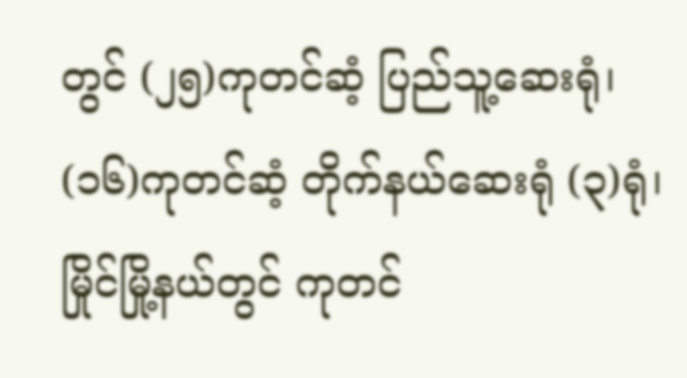တွင် (၂၅)ကုတင်ဆံ့ ပြည်သူ့ဆေးရုံ၊ (၁၆)ကုတင်ဆံ့ တိုက်နယ်ဆေးရုံ (၃)ရုံ၊ မြိုင်မြို့နယ်တွင် ကုတင်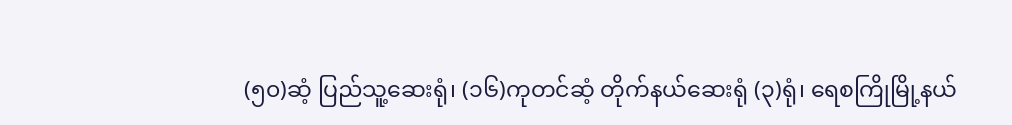(၅၀)ဆံ့ ပြည်သူ့ဆေးရုံ၊ (၁၆)ကုတင်ဆံ့ တိုက်နယ်ဆေးရုံ (၃)ရုံ၊ ရေစကြိုမြို့နယ်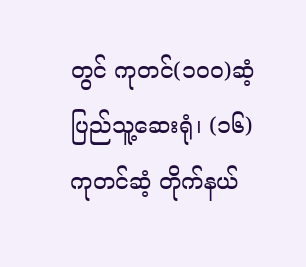တွင် ကုတင်(၁၀၀)ဆံ့ ပြည်သူ့ဆေးရုံ၊ (၁၆)ကုတင်ဆံ့ တိုက်နယ်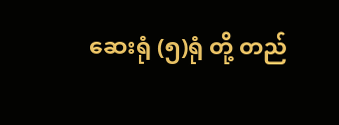ဆေးရုံ (၅)ရုံ တို့ တည်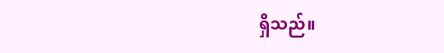ရှိသည်။